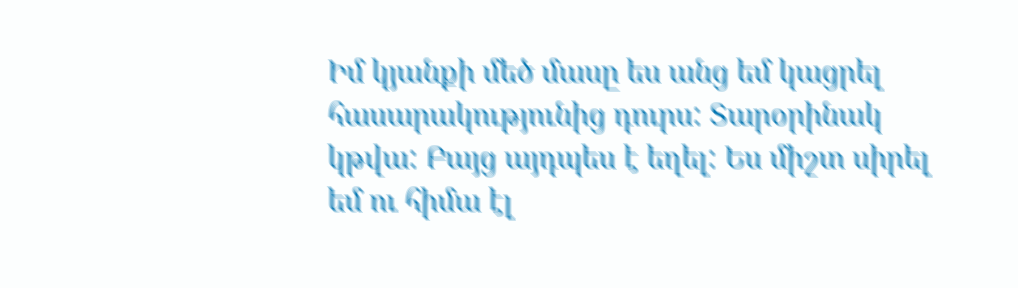Իմ կյանքի մեծ մասը ես անց եմ կացրել հասարակությունից դուրս: Տարօրինակ կթվա: Բայց այդպես է եղել: Ես միշտ սիրել եմ ու հիմա էլ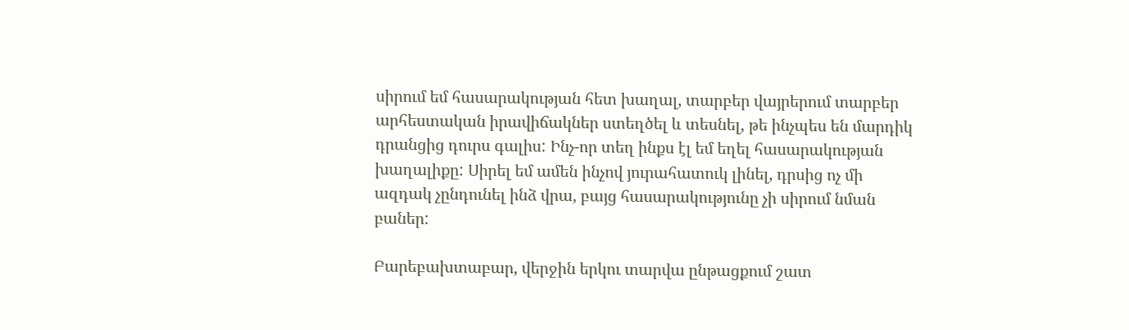սիրում եմ հասարակության հետ խաղալ, տարբեր վայրերում տարբեր արհեստական իրավիճակներ ստեղծել և տեսնել, թե ինչպես են մարդիկ դրանցից դուրս գալիս: Ինչ-որ տեղ ինքս էլ եմ եղել հասարակության խաղալիքը: Սիրել եմ ամեն ինչով յուրահատուկ լինել, դրսից ոչ մի ազդակ չընդունել ինձ վրա, բայց հասարակությունը չի սիրում նման բաներ:

Բարեբախտաբար, վերջին երկու տարվա ընթացքում շատ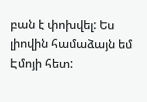բան է փոխվել: Ես լիովին համաձայն եմ Էմոյի հետ: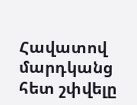Հավատով մարդկանց հետ շփվելը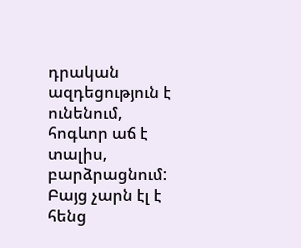դրական ազդեցություն է ունենում, հոգևոր աճ է տալիս, բարձրացնում: Բայց չարն էլ է հենց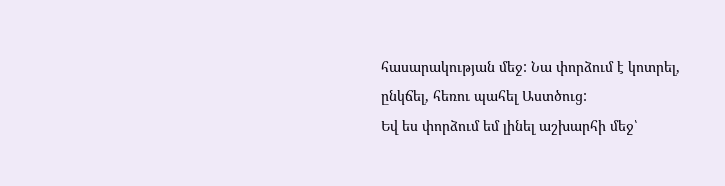հասարակության մեջ: Նա փորձում է կոտրել, ընկճել, հեռու պահել Աստծուց:
Եվ ես փորձում եմ լինել աշխարհի մեջ՝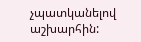չպատկանելով աշխարհին: